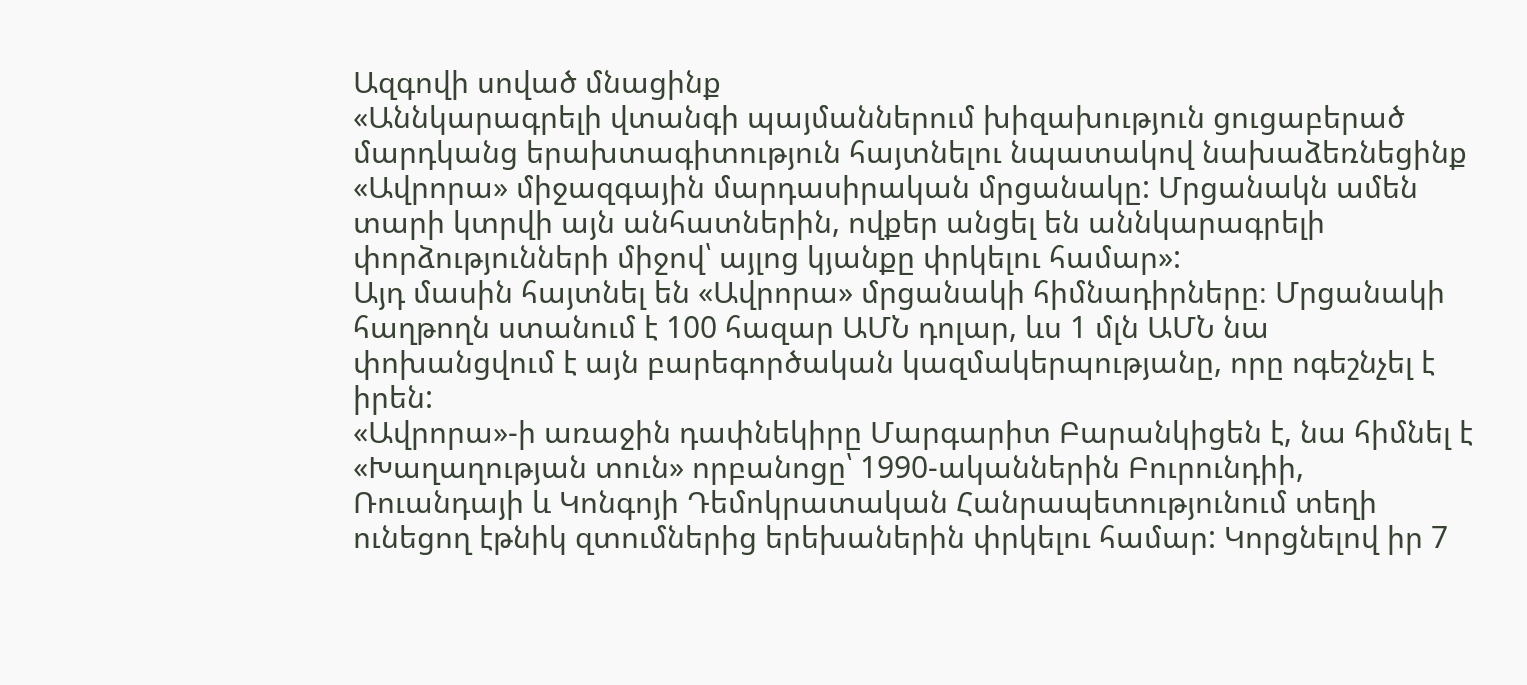Ազգովի սոված մնացինք
«Աննկարագրելի վտանգի պայմաններում խիզախություն ցուցաբերած մարդկանց երախտագիտություն հայտնելու նպատակով նախաձեռնեցինք «Ավրորա» միջազգային մարդասիրական մրցանակը: Մրցանակն ամեն տարի կտրվի այն անհատներին, ովքեր անցել են աննկարագրելի փորձությունների միջով՝ այլոց կյանքը փրկելու համար»:
Այդ մասին հայտնել են «Ավրորա» մրցանակի հիմնադիրները։ Մրցանակի հաղթողն ստանում է 100 հազար ԱՄՆ դոլար, ևս 1 մլն ԱՄՆ նա փոխանցվում է այն բարեգործական կազմակերպությանը, որը ոգեշնչել է իրեն:
«Ավրորա»-ի առաջին դափնեկիրը Մարգարիտ Բարանկիցեն է, նա հիմնել է «Խաղաղության տուն» որբանոցը՝ 1990-ականներին Բուրունդիի, Ռուանդայի և Կոնգոյի Դեմոկրատական Հանրապետությունում տեղի ունեցող էթնիկ զտումներից երեխաներին փրկելու համար: Կորցնելով իր 7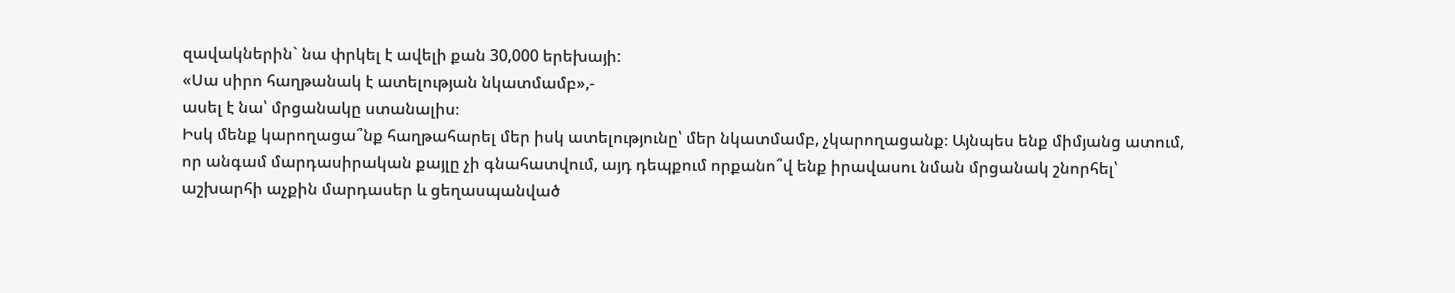զավակներին` նա փրկել է ավելի քան 30,000 երեխայի:
«Սա սիրո հաղթանակ է ատելության նկատմամբ»,-
ասել է նա՝ մրցանակը ստանալիս։
Իսկ մենք կարողացա՞նք հաղթահարել մեր իսկ ատելությունը՝ մեր նկատմամբ, չկարողացանք։ Այնպես ենք միմյանց ատում, որ անգամ մարդասիրական քայլը չի գնահատվում, այդ դեպքում որքանո՞վ ենք իրավասու նման մրցանակ շնորհել՝ աշխարհի աչքին մարդասեր և ցեղասպանված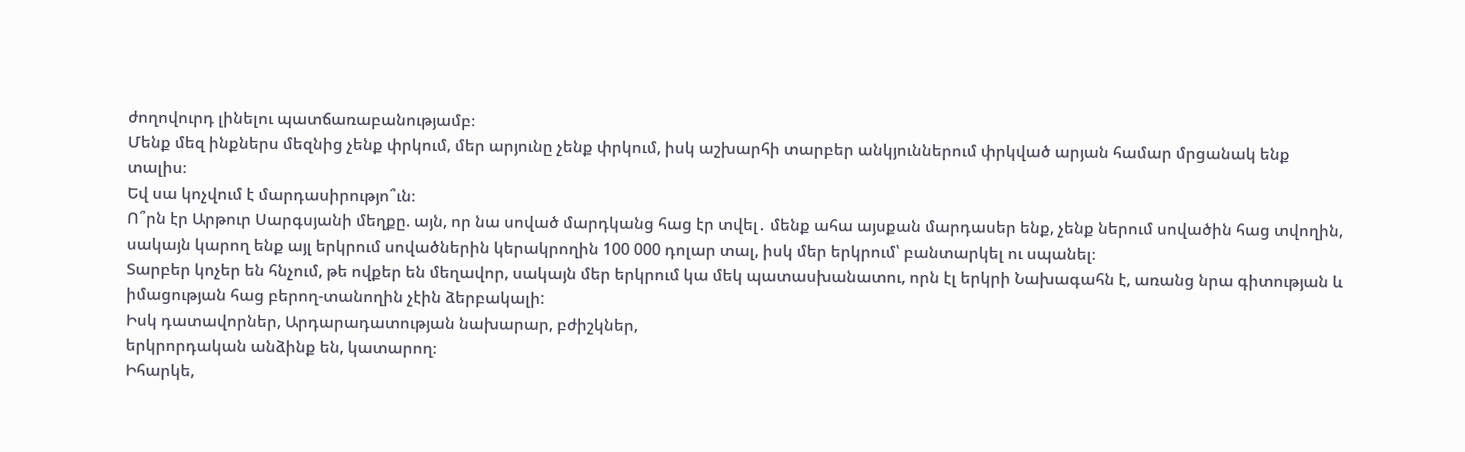ժողովուրդ լինելու պատճառաբանությամբ։
Մենք մեզ ինքներս մեզնից չենք փրկում, մեր արյունը չենք փրկում, իսկ աշխարհի տարբեր անկյուններում փրկված արյան համար մրցանակ ենք տալիս։
Եվ սա կոչվում է մարդասիրությո՞ւն։
Ո՞րն էր Արթուր Սարգսյանի մեղքը. այն, որ նա սոված մարդկանց հաց էր տվել․ մենք ահա այսքան մարդասեր ենք, չենք ներում սովածին հաց տվողին, սակայն կարող ենք այլ երկրում սովածներին կերակրողին 100 000 դոլար տալ, իսկ մեր երկրում՝ բանտարկել ու սպանել։
Տարբեր կոչեր են հնչում, թե ովքեր են մեղավոր, սակայն մեր երկրում կա մեկ պատասխանատու, որն էլ երկրի Նախագահն է, առանց նրա գիտության և իմացության հաց բերող-տանողին չէին ձերբակալի:
Իսկ դատավորներ, Արդարադատության նախարար, բժիշկներ,
երկրորդական անձինք են, կատարող։
Իհարկե,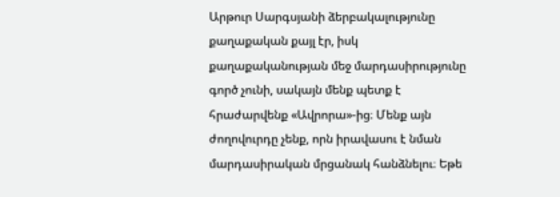Արթուր Սարգսյանի ձերբակալությունը քաղաքական քայլ էր, իսկ քաղաքականության մեջ մարդասիրությունը գործ չունի, սակայն մենք պետք է հրաժարվենք «Ավրորա»-ից։ Մենք այն ժողովուրդը չենք, որն իրավասու է նման մարդասիրական մրցանակ հանձնելու։ Եթե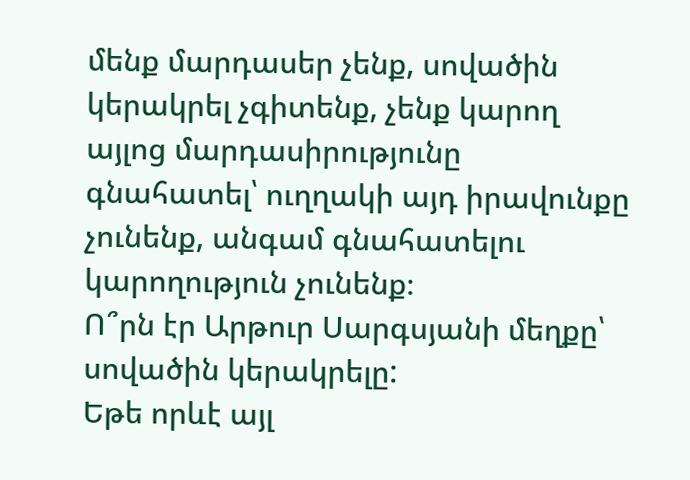մենք մարդասեր չենք, սովածին կերակրել չգիտենք, չենք կարող այլոց մարդասիրությունը գնահատել՝ ուղղակի այդ իրավունքը չունենք, անգամ գնահատելու կարողություն չունենք։
Ո՞րն էր Արթուր Սարգսյանի մեղքը՝ սովածին կերակրելը:
Եթե որևէ այլ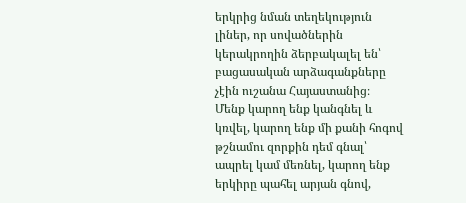երկրից նման տեղեկություն լիներ, որ սովածներին կերակրողին ձերբակալել են՝ բացասական արձագանքները չէին ուշանա Հայաստանից։
Մենք կարող ենք կանգնել և կռվել, կարող ենք մի քանի հոգով թշնամու զորքին դեմ գնալ՝ ապրել կամ մեռնել, կարող ենք երկիրը պահել արյան գնով,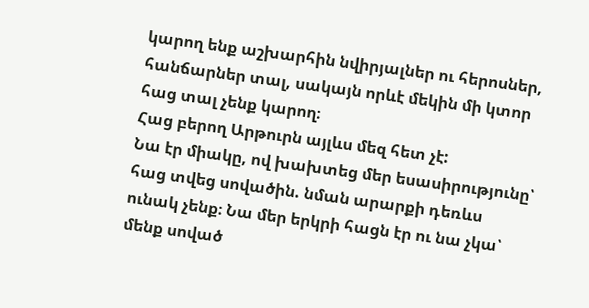կարող ենք աշխարհին նվիրյալներ ու հերոսներ, հանճարներ տալ, սակայն որևէ մեկին մի կտոր հաց տալ չենք կարող։
Հաց բերող Արթուրն այլևս մեզ հետ չէ:
Նա էր միակը, ով խախտեց մեր եսասիրությունը՝ հաց տվեց սովածին. նման արարքի դեռևս ունակ չենք։ Նա մեր երկրի հացն էր ու նա չկա՝ մենք սոված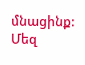մնացինք:
Մեզ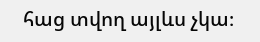հաց տվող այլևս չկա։